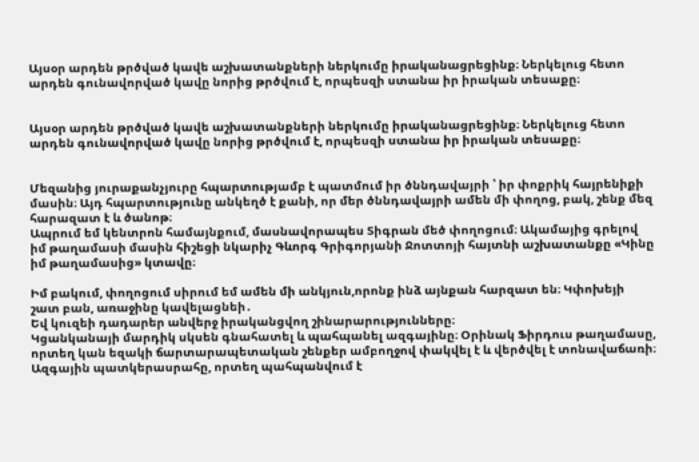Այսօր արդեն թրծված կավե աշխատանքների ներկումը իրականացրեցինք։ Ներկելուց հետո արդեն գունավորված կավը նորից թրծվում է, որպեսզի ստանա իր իրական տեսաքը։


Այսօր արդեն թրծված կավե աշխատանքների ներկումը իրականացրեցինք։ Ներկելուց հետո արդեն գունավորված կավը նորից թրծվում է, որպեսզի ստանա իր իրական տեսաքը։


Մեզանից յուրաքանչյուրը հպարտությամբ է պատմում իր ծննդավայրի ՝ իր փոքրիկ հայրենիքի մասին։ Այդ հպարտությունը անկեղծ է քանի, որ մեր ծննդավայրի ամեն մի փողոց, բակ, շենք մեզ հարազատ է և ծանոթ։
Ապրում եմ կենտրոն համայնքում, մասնավորապես Տիգրան մեծ փողոցում։ Ակամայից գրելով իմ թաղամասի մասին հիշեցի նկարիչ Գևորգ Գրիգորյանի Ջոտտոյի հայտնի աշխատանքը «Կինը իմ թաղամասից» կտավը։

Իմ բակում, փողոցում սիրում եմ ամեն մի անկյուն,որոնք ինձ այնքան հարզատ են։ Կփոխեյի շատ բան, առաջինը կավելացնեի․
Եվ կուզեի դադարեր անվերջ իրականցվող շինարարությունները։
Կցանկանայի մարդիկ սկսեն գնահատել և պահպանել ազգայինը։ Օրինակ Ֆիրդուս թաղամասը, որտեղ կան եզակի ճարտարապետական շենքեր ամբողջով փակվել է և վերծվել է տոնավաճառի։ Ազգային պատկերասրահը, որտեղ պահպանվում է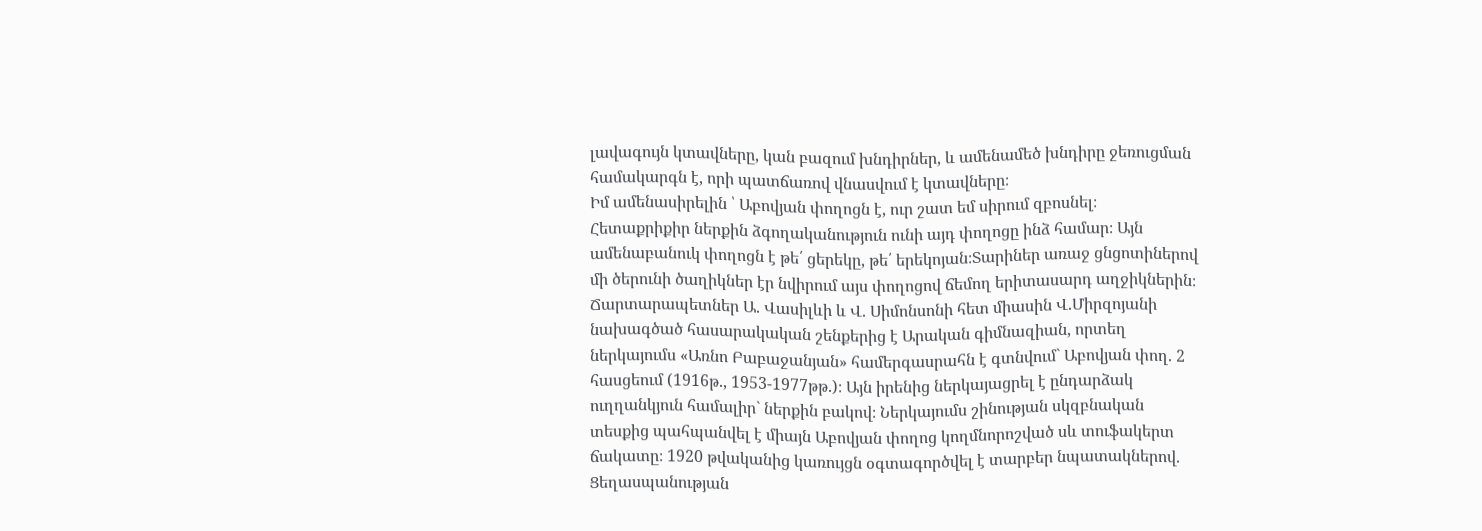լավագույն կտավները, կան բազում խնդիրներ, և ամենամեծ խնդիրը ջեռուցման համակարգն է, որի պատճառով վնասվում է կտավները։
Իմ ամենասիրելին ՝ Աբովյան փողոցն է, ուր շատ եմ սիրում զբոսնել։ Հետաքրիքիր ներքին ձգողականություն ունի այդ փողոցը ինձ համար։ Այն ամենաբանուկ փողոցն է թե՛ ցերեկը, թե՛ երեկոյան։Տարիներ առաջ ցնցոտիներով մի ծերունի ծաղիկներ էր նվիրում այս փողոցով ճեմող երիտասարդ աղջիկներին։ Ճարտարապետներ Ա. Վասիլևի և Վ. Սիմոնսոնի հետ միասին Վ.Միրզոյանի նախագծած հասարակական շենքերից է Արական գիմնազիան, որտեղ ներկայումս «Առնո Բաբաջանյան» համերգասրահն է գտնվում` Աբովյան փող. 2 հասցեում (1916թ., 1953-1977թթ.)։ Այն իրենից ներկայացրել է ընդարձակ ուղղանկյուն համալիր` ներքին բակով։ Ներկայումս շինության սկզբնական տեսքից պահպանվել է միայն Աբովյան փողոց կողմնորոշված սև տուֆակերտ ճակատը։ 1920 թվականից կառույցն օգտագործվել է տարբեր նպատակներով. Ցեղասպանության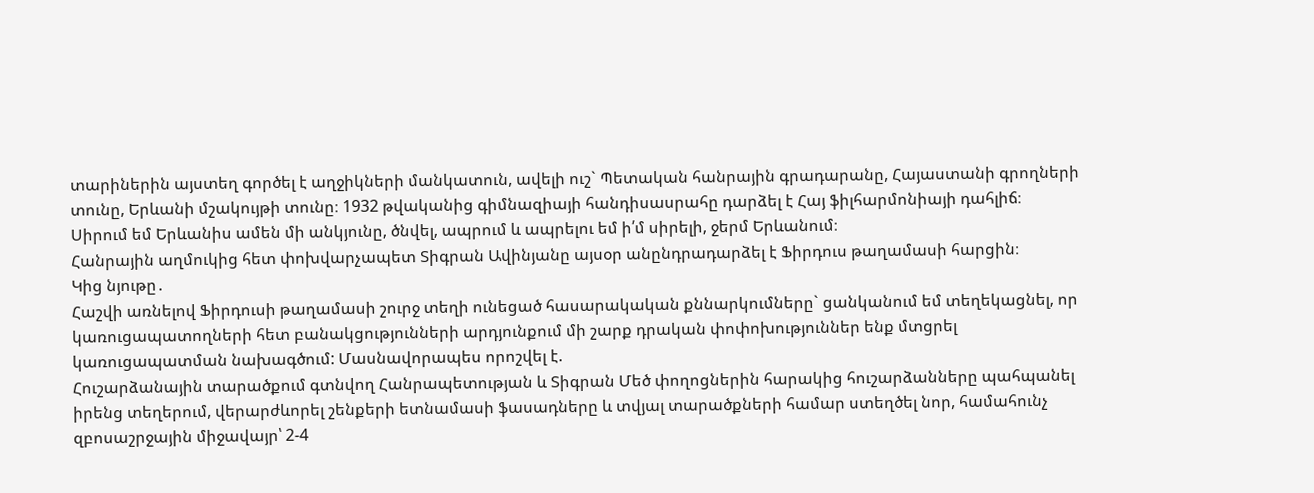տարիներին այստեղ գործել է աղջիկների մանկատուն, ավելի ուշ` Պետական հանրային գրադարանը, Հայաստանի գրողների տունը, Երևանի մշակույթի տունը։ 1932 թվականից գիմնազիայի հանդիսասրահը դարձել է Հայ ֆիլհարմոնիայի դահլիճ։
Սիրում եմ Երևանիս ամեն մի անկյունը, ծնվել, ապրում և ապրելու եմ ի՛մ սիրելի, ջերմ Երևանում։
Հանրային աղմուկից հետ փոխվարչապետ Տիգրան Ավինյանը այսօր անընդրադարձել է Ֆիրդուս թաղամասի հարցին։
Կից նյութը․
Հաշվի առնելով Ֆիրդուսի թաղամասի շուրջ տեղի ունեցած հասարակական քննարկումները` ցանկանում եմ տեղեկացնել, որ կառուցապատողների հետ բանակցությունների արդյունքում մի շարք դրական փոփոխություններ ենք մտցրել կառուցապատման նախագծում: Մասնավորապես որոշվել է.
Հուշարձանային տարածքում գտնվող Հանրապետության և Տիգրան Մեծ փողոցներին հարակից հուշարձանները պահպանել իրենց տեղերում, վերարժևորել շենքերի ետնամասի ֆասադները և տվյալ տարածքների համար ստեղծել նոր, համահունչ զբոսաշրջային միջավայր՝ 2-4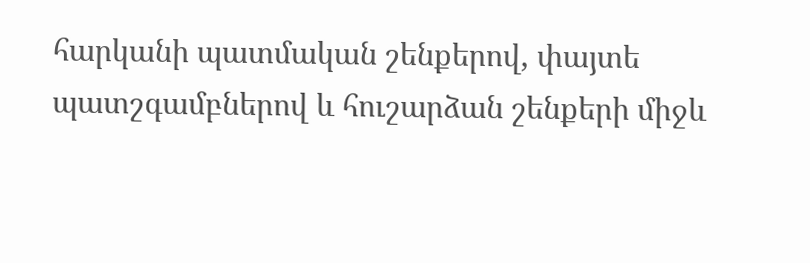հարկանի պատմական շենքերով, փայտե պատշգամբներով և հուշարձան շենքերի միջև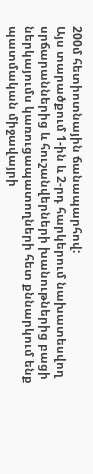200մ հետիոտնային ճանապարհով:
Այս տարածքում 1-ին և 2-րդ հարկերում նախատեսվող սրճարաններից և հուշանվերների խանութներից բացի ներկայումս կառուցապատողների հետ քննարկում ենք պատմական միջավայրի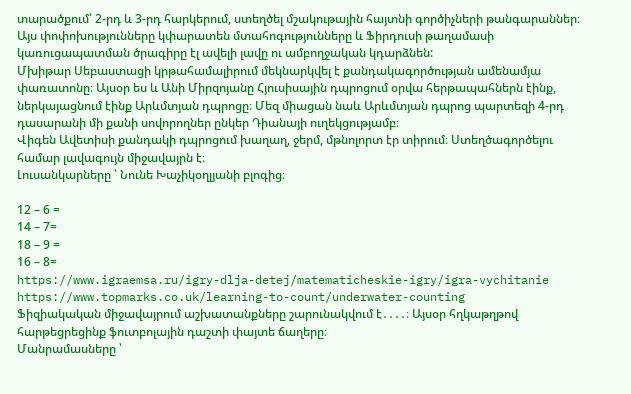տարածքում՝ 2-րդ և 3-րդ հարկերում, ստեղծել մշակութային հայտնի գործիչների թանգարաններ։
Այս փոփոխությունները կփարատեն մտահոգությունները և Ֆիրդուսի թաղամասի կառուցապատման ծրագիրը էլ ավելի լավը ու ամբողջական կդարձնեն:
Մխիթար Սեբաստացի կրթահամալիրում մեկնարկվել է քանդակագործության ամենամյա փառատոնը։ Այսօր ես և Անի Միրզոյանը Հյուսիսային դպրոցում օրվա հերթապահներն էինք, ներկայացնում էինք Արևմտյան դպրոցը։ Մեզ միացան նաև Արևմտյան դպրոց պարտեզի 4-րդ դասարանի մի քանի սովորողներ ընկեր Դիանայի ուղեկցությամբ։
Վիգեն Ավետիսի քանդակի դպրոցում խաղաղ, ջերմ, մթնոլորտ էր տիրում։ Ստեղծագործելու համար լավագույն միջավայրն է։
Լուսանկարները ՝ Նունե Խաչիկօղլյանի բլոգից։

12 – 6 =
14 – 7=
18 – 9 =
16 – 8=
https://www.igraemsa.ru/igry-dlja-detej/matematicheskie-igry/igra-vychitanie
https://www.topmarks.co.uk/learning-to-count/underwater-counting
Ֆիզիակական միջավայրում աշխատանքները շարունակվում է․․․․։ Այսօր հղկաթղթով հարթեցրեցինք ֆուտբոլային դաշտի փայտե ճաղերը։
Մանրամասները ՝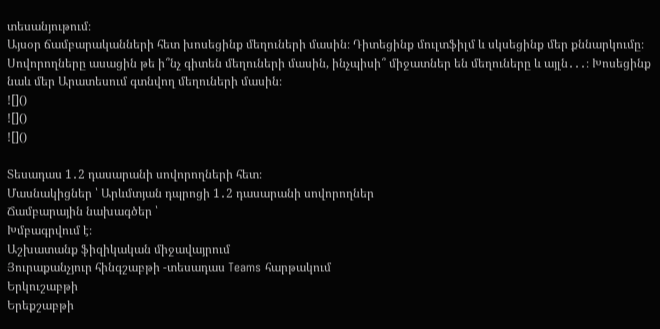տեսանյութում։
Այսօր ճամբարականների հետ խոսեցինք մեղուների մասին։ Դիտեցինք մուլտֆիլմ և սկսեցինք մեր քննարկումը։ Սովորողները ասացին թե ի՞նչ գիտեն մեղուների մասին, ինչպիսի՞ միջատներ են մեղուները և այլն․․․։ Խոսեցինք նաև մեր Արատեսում գտնվող մեղուների մասին։
![]()
![]()
![]()

Տեսադաս 1․2 դասարանի սովորողների հետ։
Մասնակիցներ ՝ Արևմտյան դպրոցի 1․2 դասարանի սովորողներ
Ճամբարային նախագծեր ՝
Խմբագրվում է։
Աշխատանք ֆիզիկական միջավայրում
Յուրաքանչյուր հինգշաբթի -տեսադաս Teams հարթակում
Երկուշաբթի
Երեքշաբթի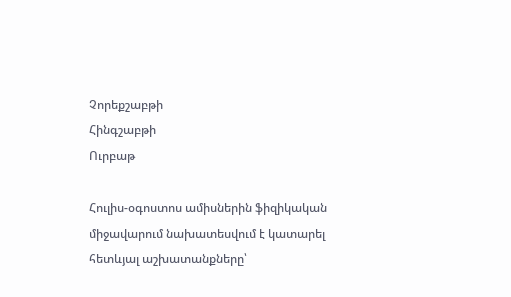Չորեքշաբթի
Հինգշաբթի
Ուրբաթ

Հուլիս-օգոստոս ամիսներին ֆիզիկական միջավարում նախատեսվում է կատարել հետևյալ աշխատանքները՝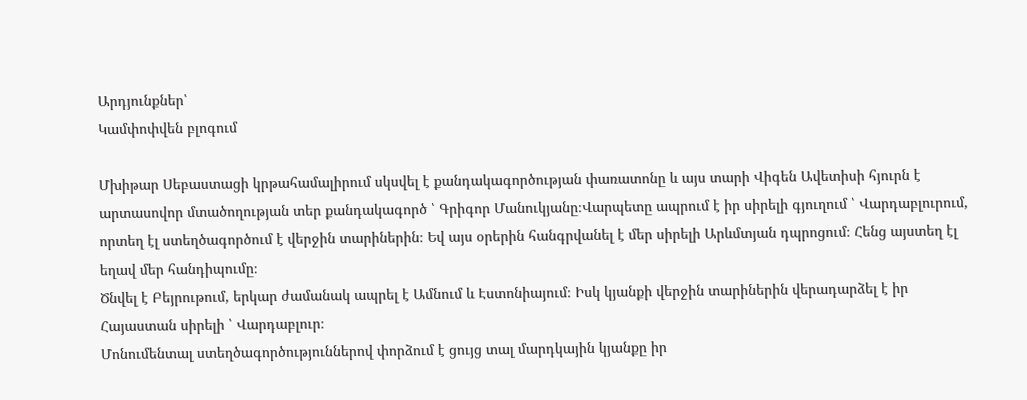Արդյունքներ՝
Կամփոփվեն բլոգում

Մխիթար Սեբաստացի կրթահամալիրում սկսվել է քանդակագործության փառատոնը և այս տարի Վիգեն Ավետիսի հյուրն է արտասովոր մտածողության տեր քանդակագործ ՝ Գրիգոր Մանուկյանը։Վարպետը ապրում է իր սիրելի գյուղում ՝ Վարդաբլուրում, որտեղ էլ ստեղծագործում է վերջին տարիներին։ Եվ այս օրերին հանգրվանել է մեր սիրելի Արևմտյան դպրոցում։ Հենց այստեղ էլ եղավ մեր հանդիպումը։
Ծնվել է Բեյրութում, երկար ժամանակ ապրել է Ամնում և Էստոնիայում։ Իսկ կյանքի վերջին տարիներին վերադարձել է իր Հայաստան սիրելի ՝ Վարդաբլուր։
Մոնումենտալ ստեղծագործություններով փորձում է ցույց տալ մարդկային կյանքը իր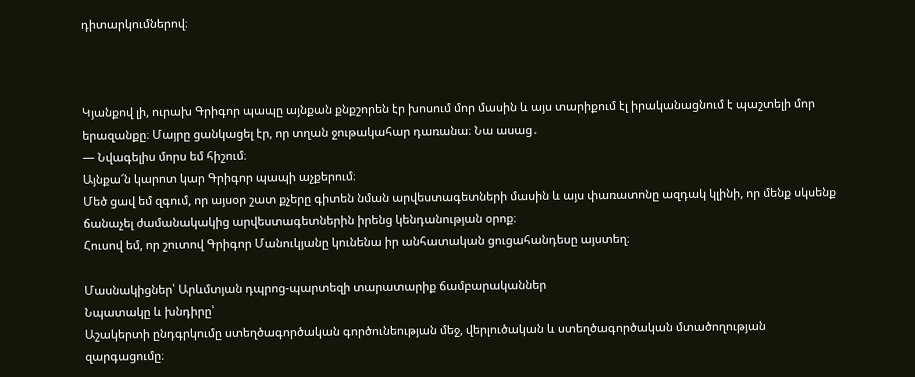դիտարկումներով։



Կյանքով լի, ուրախ Գրիգոր պապը այնքան քնքշորեն էր խոսում մոր մասին և այս տարիքում էլ իրականացնում է պաշտելի մոր երազանքը։ Մայրը ցանկացել էր, որ տղան ջութակահար դառանա։ Նա ասաց․
— Նվագելիս մորս եմ հիշում։
Այնքա՜ն կարոտ կար Գրիգոր պապի աչքերում։
Մեծ ցավ եմ զգում, որ այսօր շատ քչերը գիտեն նման արվեստագետների մասին և այս փառատոնը ազդակ կլինի, որ մենք սկսենք ճանաչել ժամանակակից արվեստագետներին իրենց կենդանության օրոք։
Հուսով եմ, որ շուտով Գրիգոր Մանուկյանը կունենա իր անհատական ցուցահանդեսը այստեղ։

Մասնակիցներ՝ Արևմտյան դպրոց-պարտեզի տարատարիք ճամբարականներ
Նպատակը և խնդիրը՝
Աշակերտի ընդգրկումը ստեղծագործական գործունեության մեջ, վերլուծական և ստեղծագործական մտածողության զարգացումը։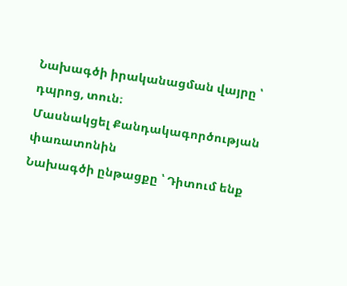Նախագծի իրականացման վայրը ՝ դպրոց, տուն։
Մասնակցել Քանդակագործության փառատոնին
Նախագծի ընթացքը ՝ Դիտում ենք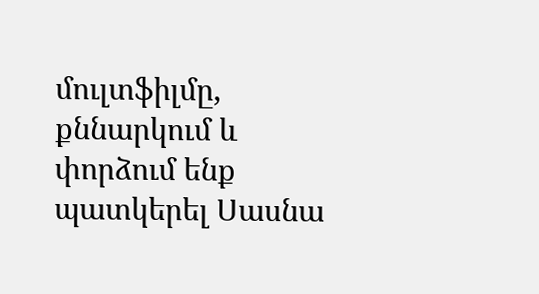մուլտֆիլմը, քննարկում և փորձում ենք պատկերել Սասնա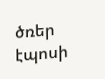ծռեր էպոսի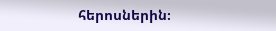հերոսներին։